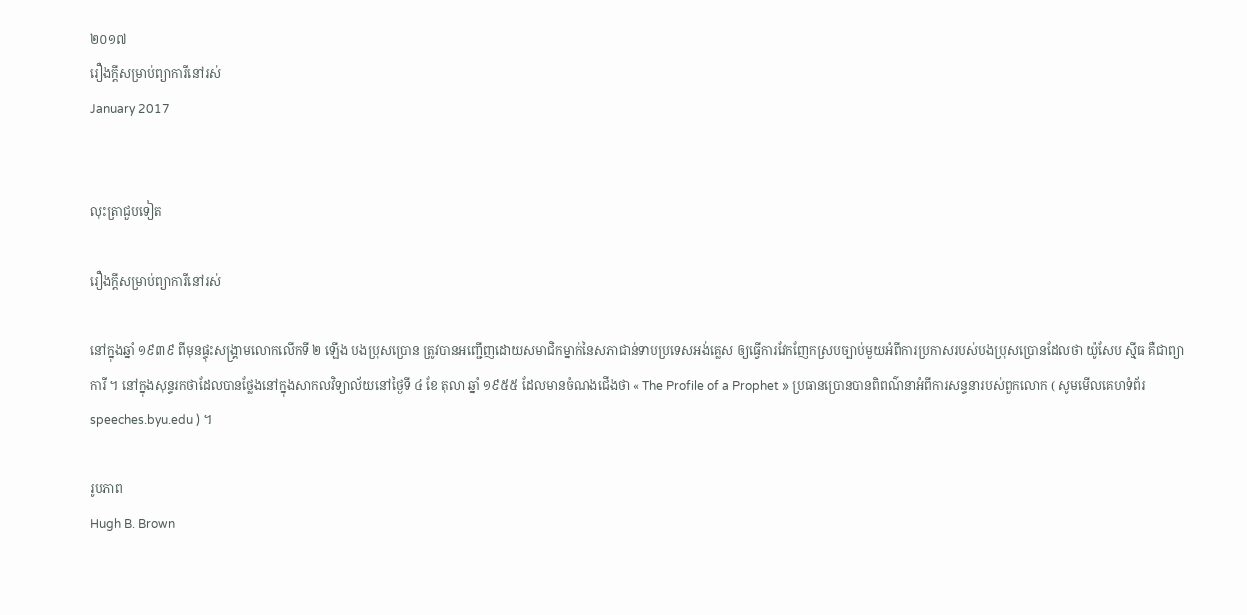២០១៧
រឿងក្តីសម្រាប់ព្យាការីនៅរស់
January 2017


លុះត្រាជួបទៀត

រឿងក្តីសម្រាប់ព្យាការីនៅរស់

នៅក្នុងឆ្នាំ ១៩៣៩ ពីមុនផ្ទុះសង្គ្រាមលោកលើកទី ២ ឡើង បងប្រុសប្រោន ត្រូវបានអញ្ជើញដោយសមាជិកម្នាក់នៃសភាជាន់ទាបប្រទេសអង់គ្លេស ឲ្យធ្វើការវែកញែកស្របច្បាប់មួយអំពីការប្រកាសរបស់បងប្រុសប្រោនដែលថា យ៉ូសែប ស៊្មីធ គឺជាព្យាការី ។ នៅក្នុងសុន្ទរកថាដែលបានថ្លែងនៅក្នុងសាកលវិទ្យាល័យនៅថ្ងៃទី ៤ ខែ តុលា ឆ្នាំ ១៩៥៥ ដែលមានចំណងជើងថា « The Profile of a Prophet » ប្រធានប្រោនបានពិពណ៌នាអំពីការសន្ទនារបស់ពួកលោក ( សូមមើលគេហទំព័រ speeches.byu.edu ) ។

រូបភាព
Hugh B. Brown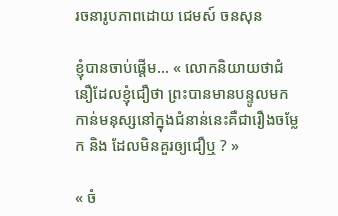រចនារូបភាពដោយ ជេមស៍ ចនសុន

ខ្ញុំបានចាប់ផ្តើម… « លោកនិយាយថាជំនឿដែលខ្ញុំជឿថា ព្រះបានមានបន្ទូលមកកាន់មនុស្សនៅក្នុងជំនាន់នេះគឺជារឿងចម្លែក និង ដែលមិនគួរឲ្យជឿឬ ? »

« ចំ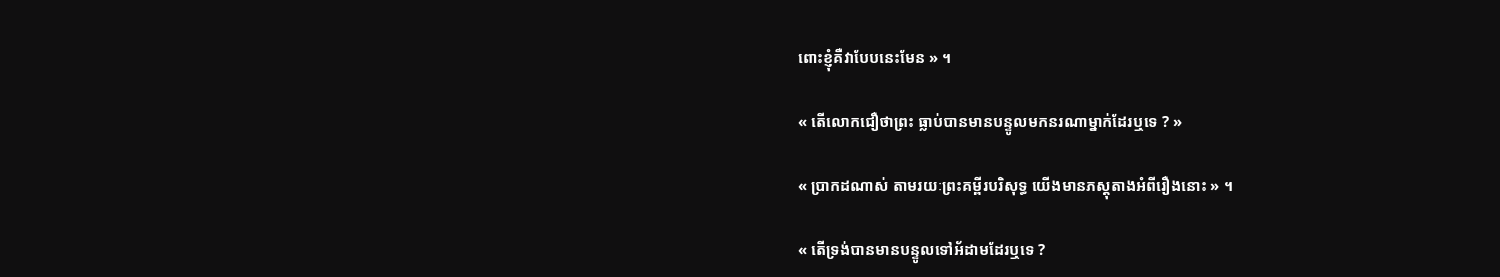ពោះខ្ញុំគឺវាបែបនេះមែន » ។

« តើលោកជឿថាព្រះ ធ្លាប់បានមានបន្ទូលមកនរណាម្នាក់ដែរឬទេ ? »

« ប្រាកដណាស់ តាមរយៈព្រះគម្ពីរបរិសុទ្ធ យើងមានភស្តុតាងអំពីរឿងនោះ » ។

« តើទ្រង់បានមានបន្ទូលទៅអ័ដាមដែរឬទេ ?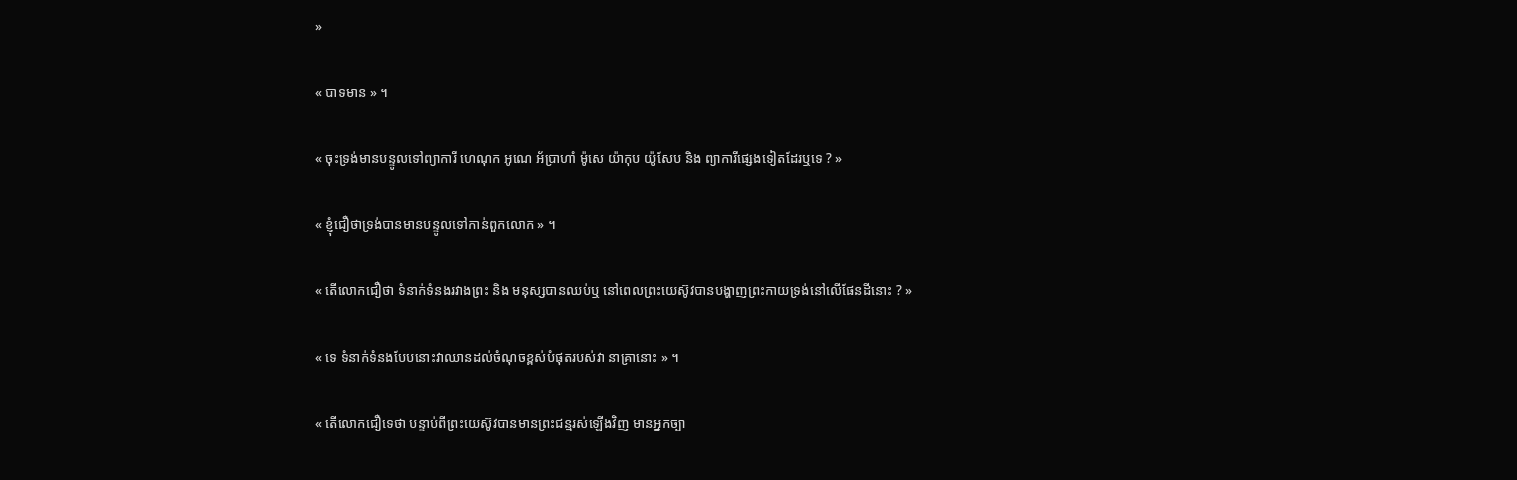»

« បាទមាន » ។

« ចុះទ្រង់មានបន្ទូលទៅព្យាការី ហេណុក អូណេ អ័ប្រាហាំ ម៉ូសេ យ៉ាកុប យ៉ូសែប និង ព្យាការីផ្សេងទៀតដែរឬទេ ? »

« ខ្ញុំជឿថាទ្រង់បានមានបន្ទូលទៅកាន់ពួកលោក » ។

« តើលោកជឿថា ទំនាក់ទំនងរវាងព្រះ និង មនុស្សបានឈប់ឬ នៅពេលព្រះយេស៊ូវបានបង្ហាញព្រះកាយទ្រង់នៅលើផែនដីនោះ ? »

« ទេ ទំនាក់ទំនងបែបនោះវាឈានដល់ចំណុចខ្ពស់បំផុតរបស់វា នាគ្រានោះ » ។

« តើលោកជឿទេថា បន្ទាប់ពីព្រះយេស៊ូវបានមានព្រះជន្មរស់ឡើងវិញ មានអ្នកច្បា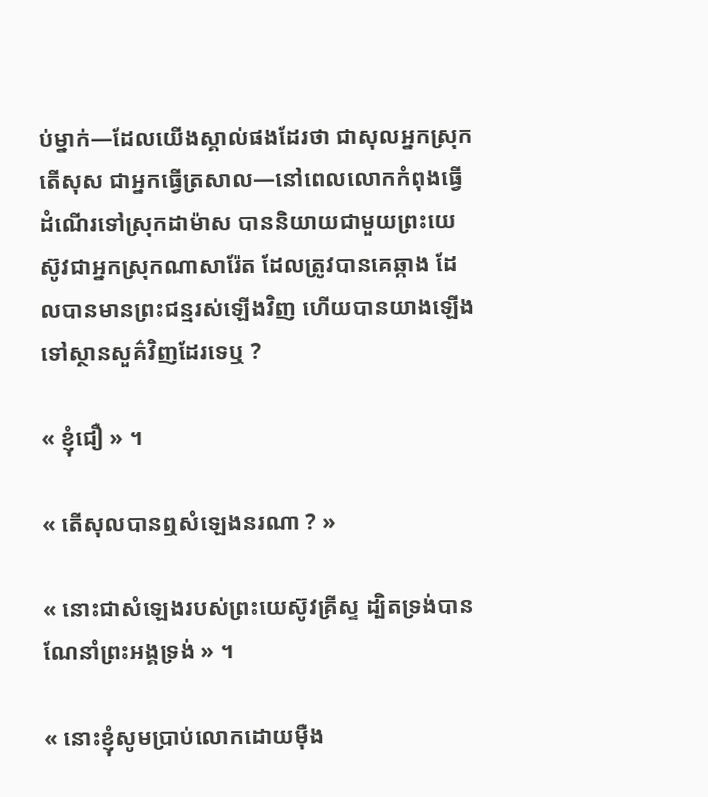ប់ម្នាក់—ដែលយើងស្គាល់ផងដែរថា ជាសុលអ្នកស្រុកតើសុស ជាអ្នកធ្វើត្រសាល—នៅពេលលោកកំពុងធ្វើដំណើរទៅស្រុកដាម៉ាស បាននិយាយជាមួយព្រះយេស៊ូវជាអ្នកស្រុកណាសារ៉ែត ដែលត្រូវបានគេឆ្កាង ដែលបានមានព្រះជន្មរស់ឡើងវិញ ហើយបានយាងឡើងទៅស្ថានសួគ៌វិញដែរទេឬ ?

« ខ្ញុំជឿ » ។

« តើសុលបានឮសំឡេងនរណា ? »

« នោះជាសំឡេងរបស់ព្រះយេស៊ូវគ្រីស្ទ ដ្បិតទ្រង់បានណែនាំព្រះអង្គទ្រង់ » ។

« នោះខ្ញុំសូមប្រាប់លោកដោយម៉ឺង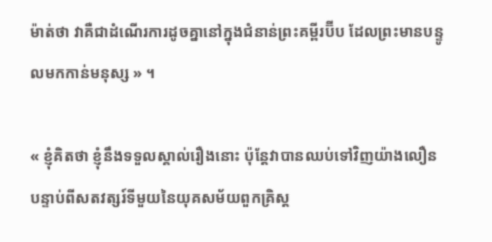ម៉ាត់ថា វាគឺជាដំណើរការដូចគ្នានៅក្នុងជំនាន់ព្រះគម្ពីរប៊ីប ដែលព្រះមានបន្ទូលមកកាន់មនុស្ស » ។

« ខ្ញុំគិតថា ខ្ញុំនឹងទទួលស្គាល់រឿងនោះ ប៉ុន្តែវាបានឈប់ទៅវិញយ៉ាងលឿន បន្ទាប់ពីសតវត្សរ៍ទីមួយនៃយុគសម័យពួកគ្រិស្ត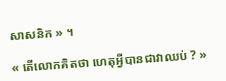សាសនិក » ។

« តើលោកគិតថា ហេតុអ្វីបានជាវាឈប់ ? »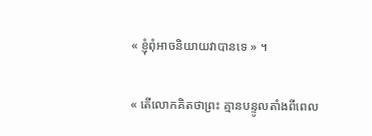« ខ្ញុំពុំអាចនិយាយវាបានទេ » ។

« តើលោកគិតថាព្រះ គ្មានបន្ទូលតាំងពីពេល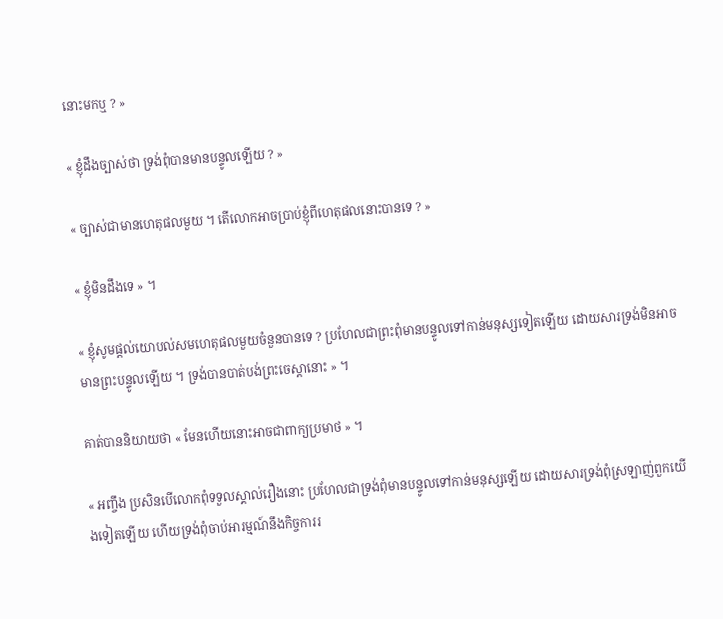នោះមកឬ ? »

« ខ្ញុំដឹងច្បាស់ថា ទ្រង់ពុំបានមានបន្ទូលឡើយ ? »

« ច្បាស់ជាមានហេតុផលមួយ ។ តើលោកអាចប្រាប់ខ្ញុំពីហេតុផលនោះបានទេ ? »

« ខ្ញុំមិនដឹងទេ » ។

« ខ្ញុំសូមផ្តល់យោបល់សមហេតុផលមួយចំនួនបានទេ ? ប្រហែលជាព្រះពុំមានបន្ទូលទៅកាន់មនុស្សទៀតឡើយ ដោយសារទ្រង់មិនអាចមានព្រះបន្ទូលឡើយ ។ ទ្រង់បានបាត់បង់ព្រះចេស្តានោះ » ។

គាត់បាននិយាយថា « មែនហើយនោះអាចជាពាក្យប្រមាថ » ។

« អញ្ចឹង ប្រសិនបើលោកពុំទទួលស្គាល់រឿងនោះ ប្រហែលជាទ្រង់ពុំមានបន្ទូលទៅកាន់មនុស្សឡើយ ដោយសារទ្រង់ពុំស្រឡាញ់ពួកយើងទៀតឡើយ ហើយទ្រង់ពុំចាប់អារម្មណ៍នឹងកិច្ចការរ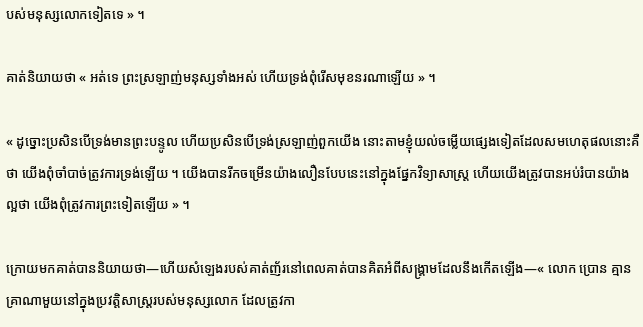បស់មនុស្សលោកទៀតទេ » ។

គាត់និយាយថា « អត់ទេ ព្រះស្រឡាញ់មនុស្សទាំងអស់ ហើយទ្រង់ពុំរើសមុខនរណាឡើយ » ។

« ដូច្នោះប្រសិនបើទ្រង់មានព្រះបន្ទូល ហើយប្រសិនបើទ្រង់ស្រឡាញ់ពួកយើង នោះតាមខ្ញុំយល់ចម្លើយផ្សេងទៀតដែលសមហេតុផលនោះគឺថា យើងពុំចាំបាច់ត្រូវការទ្រង់ឡើយ ។ យើងបានរីកចម្រើនយ៉ាងលឿនបែបនេះនៅក្នុងផ្នែកវិទ្យាសាស្ត្រ ហើយយើងត្រូវបានអប់រំបានយ៉ាងល្អថា យើងពុំត្រូវការព្រះទៀតឡើយ » ។

ក្រោយមកគាត់បាននិយាយថា—ហើយសំឡេងរបស់គាត់ញ័រនៅពេលគាត់បានគិតអំពីសង្គ្រាមដែលនឹងកើតឡើង—« លោក ប្រោន គ្មានគ្រាណាមួយនៅក្នុងប្រវត្តិសាស្ត្ររបស់មនុស្សលោក ដែលត្រូវកា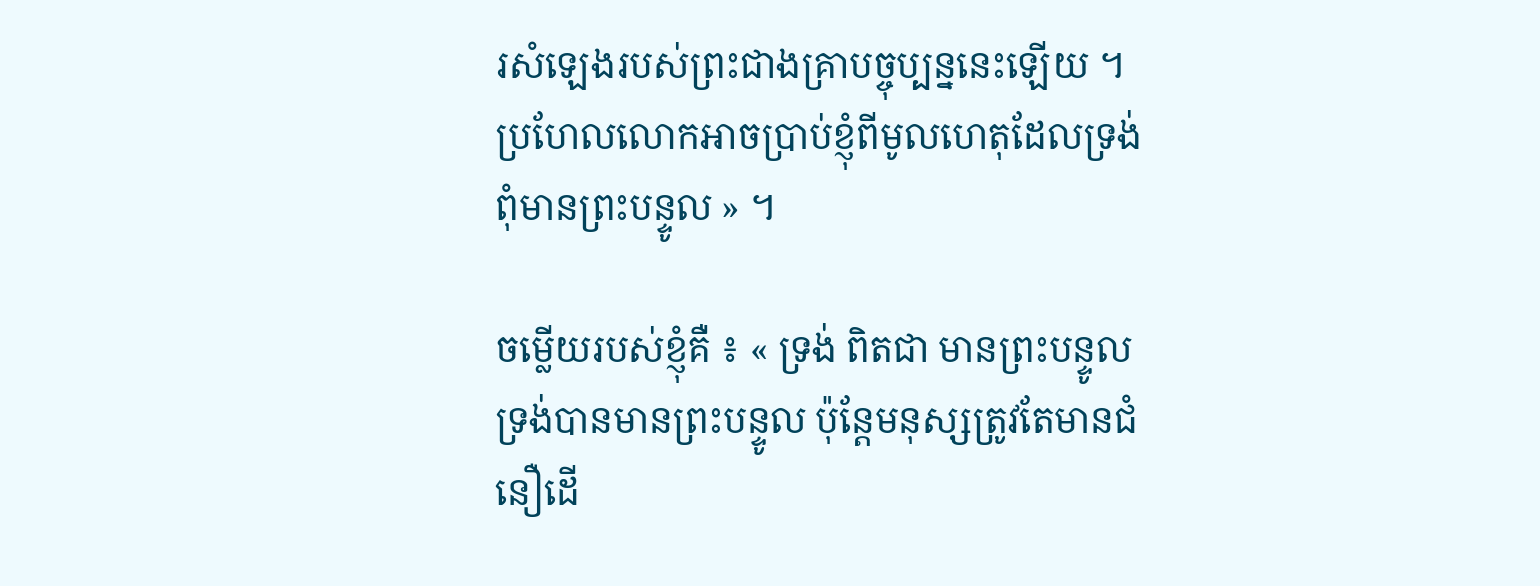រសំឡេងរបស់ព្រះជាងគ្រាបច្ចុប្បន្ននេះឡើយ ។ ប្រហែលលោកអាចប្រាប់ខ្ញុំពីមូលហេតុដែលទ្រង់ពុំមានព្រះបន្ទូល » ។

ចម្លើយរបស់ខ្ញុំគឺ ៖ « ទ្រង់ ពិតជា មានព្រះបន្ទូល ទ្រង់បានមានព្រះបន្ទូល ប៉ុន្តែមនុស្សត្រូវតែមានជំនឿដើ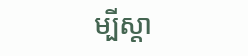ម្បីស្តា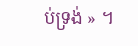ប់ទ្រង់ » ។